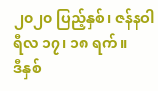၂၀၂၀ ပြည့်နှစ်၊ ဇန်နဝါရီလ ၁၇၊ ၁၈ ရက်။
ဒီနှစ်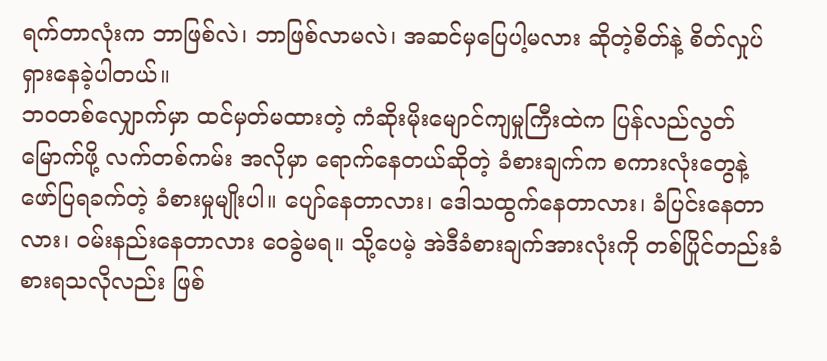ရက်တာလုံးက ဘာဖြစ်လဲ၊ ဘာဖြစ်လာမလဲ၊ အဆင်မှပြေပါ့မလား ဆိုတဲ့စိတ်နဲ့ စိတ်လှုပ်ရှားနေခဲ့ပါတယ်။
ဘဝတစ်လျှောက်မှာ ထင်မှတ်မထားတဲ့ ကံဆိုးမိုးမျောင်ကျမှုကြီးထဲက ပြန်လည်လွတ်မြောက်ဖို့ လက်တစ်ကမ်း အလိုမှာ ရောက်နေတယ်ဆိုတဲ့ ခံစားချက်က စကားလုံးတွေနဲ့ ဖော်ပြရခက်တဲ့ ခံစားမှုမျိုးပါ။ ပျော်နေတာလား၊ ဒေါသထွက်နေတာလား၊ ခံပြင်းနေတာလား၊ ဝမ်းနည်းနေတာလား ဝေခွဲမရ။ သို့ပေမဲ့ အဲဒီခံစားချက်အားလုံးကို တစ်ပြိုင်တည်းခံစားရသလိုလည်း ဖြစ်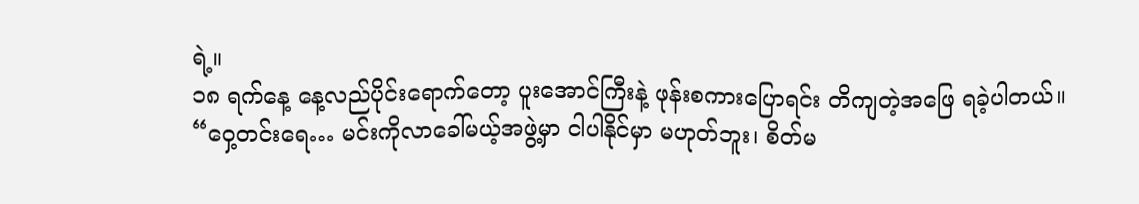ရဲ့။
၁၈ ရက်နေ့ နေ့လည်ပိုင်းရောက်တော့ ပူးအောင်ကြီးနဲ့ ဖုန်းစကားပြောရင်း တိကျတဲ့အဖြေ ရခဲ့ပါတယ်။
“ဝှေ့တင်းရေ… မင်းကိုလာခေါ်မယ့်အဖွဲ့မှာ ငါပါနိုင်မှာ မဟုတ်ဘူး၊ စိတ်မ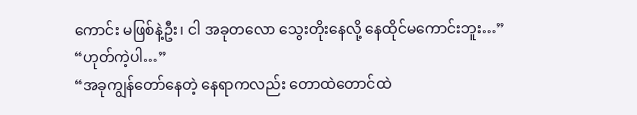ကောင်း မဖြစ်နဲ့ဦး၊ ငါ အခုတလော သွေးတိုးနေလို့ နေထိုင်မကောင်းဘူး…”
“ဟုတ်ကဲ့ပါ…”
“အခုကျွန်တော်နေတဲ့ နေရာကလည်း တောထဲတောင်ထဲ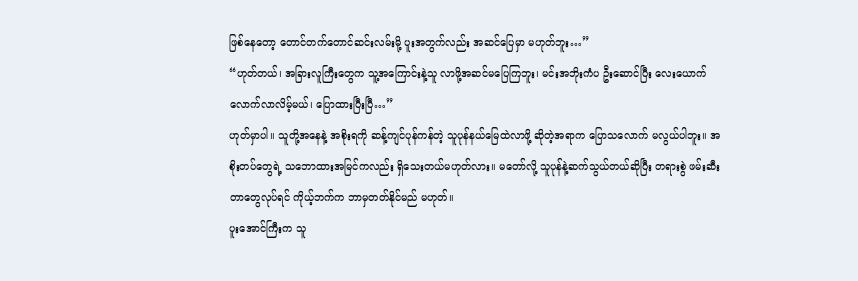ဖြစ်နေတော့ တောင်တက်တောင်ဆင်းလမ်းမို့ ပူးအတွက်လည်း အဆင်ပြေမှာ မဟုတ်ဘူး…”
“ဟုတ်တယ်၊ အခြားလူကြီးတွေက သူ့အကြောင်းနဲ့သူ လာဖို့အဆင်မပြေကြဘူး၊ မင်းအဘိုးကံပ ဦးဆောင်ပြီး လေးယောက်လောက်လာလိမ့်မယ်၊ ပြောထားပြီးပြီ…”
ဟုတ်မှာပါ။ သူတို့အနေနဲ့ အစိုးရကို ဆန့်ကျင်ပုန်ကန်တဲ့ သူပုန်နယ်မြေထဲလာဖို့ ဆိုတဲ့အရာက ပြောသလောက် မလွယ်ပါဘူး။ အစိုးတပ်တွေရဲ့ သဘောထားအမြင်ကလည်း ရှိသေးတယ်မဟုတ်လား။ မတော်လို့ သူပုန်နဲ့ဆက်သွယ်တယ်ဆိုပြီး တရားစွဲ ဖမ်းဆီးတာတွေလုပ်ရင် ကိုယ့်ဘက်က ဘာမှတတ်နိုင်မည် မဟုတ်။
ပူးအောင်ကြီးက သူ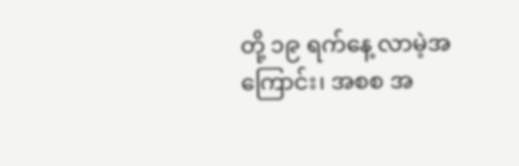တို့ ၁၉ ရက်နေ့ လာမဲ့အကြောင်း၊ အစစ အ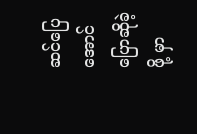ဆင်ပြေအောင် ပြောဆိုခဲ့ဖို့ မှာ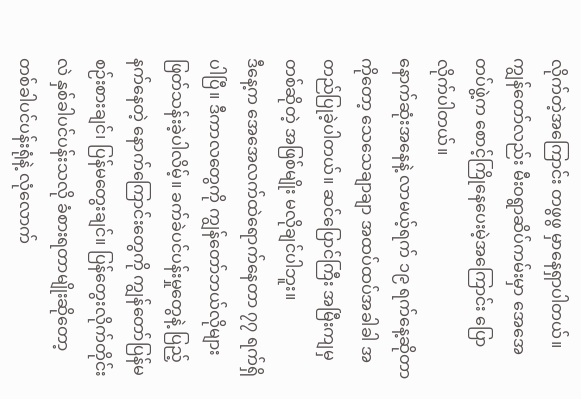လိုက်တဲ့အကြောင်း တဖွဖွ မှာနေရှာပါတယ်။ ကျွန်တော်လည်း မီးဝရွာဆိပ်ကမ်းမှာ အေအေတပ်ဖွဲ့က စောင့်ကြိုနေပေးမဲ့အကြောင်း ပြောလိုက်ပါတယ်။
နောက်ဆုံးအနေနဲ့ လာမယ့်ရက် ၁၉ ရက်နေ့ဆိုတာကိုတော့ သေသေချာချာ အထပ်ထပ်အခါခါ အတည်ပြုခဲ့ပါတယ်။ ဆင်ပြောင်ကြီး အမြီးကျမှတစ်ဆိုတဲ့ အဖြစ်မျိုး မလိုချင်ပါဘူး။
ဒီနေ့က အေအေလက်ထဲရောက်နေတာ ၇၇ ရက်ရှိပါပြီ။ ဒီကာလတွေကို ကျွန်တော်ဘယ်လိုများ ဖြတ်သန်းခဲ့ပါလိမ့်။ ခက်ခဲပင်ပန်းမှုတွေနဲ့ ပြည့်နက်နေတဲ့ နောက်ကြောင်းတွေကို ကျွန်တော်ပြန်မစဉ်းစားချင်၊ ပြန်မတွေးချင်။ ပြန်တွေးလိုက်တိုင်းလဲ နှစ်ခါပင်ပန်းသလို ခံစားရတာမျိုးဆိုတော့ တစ်ခါပင်ပန်းရုံနဲ့ လုံလောက်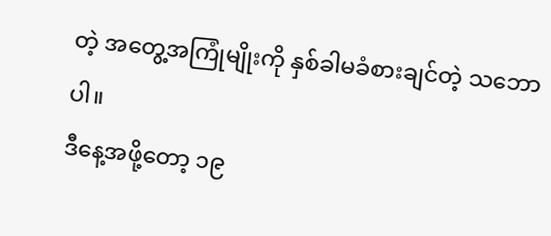တဲ့ အတွေ့အကြုံမျိုးကို နှစ်ခါမခံစားချင်တဲ့ သဘောပါ။
ဒီနေ့အဖို့တော့ ၁၉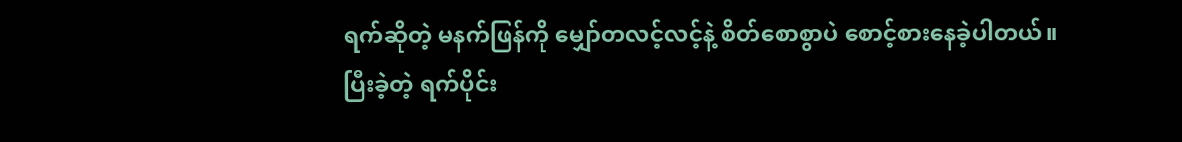ရက်ဆိုတဲ့ မနက်ဖြန်ကို မျှော်တလင့်လင့်နဲ့ စိတ်စောစွာပဲ စောင့်စားနေခဲ့ပါတယ်။
ပြီးခဲ့တဲ့ ရက်ပိုင်း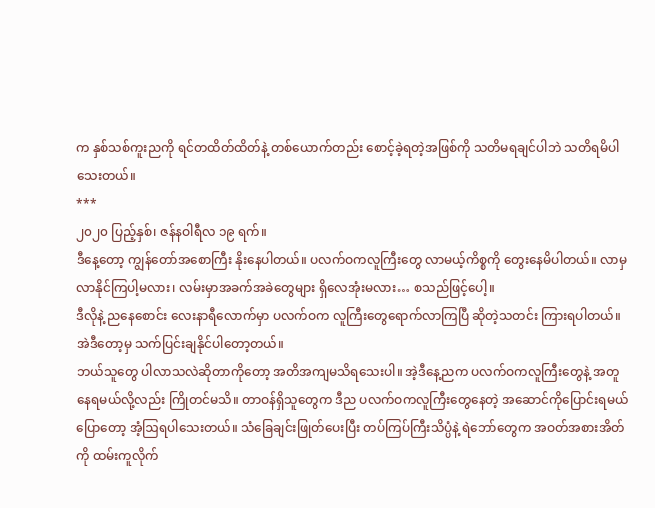က နှစ်သစ်ကူးညကို ရင်တထိတ်ထိတ်နဲ့ တစ်ယောက်တည်း စောင့်ခဲ့ရတဲ့အဖြစ်ကို သတိမရချင်ပါဘဲ သတိရမိပါသေးတယ်။
***
၂၀၂၀ ပြည့်နှစ်၊ ဇန်နဝါရီလ ၁၉ ရက်။
ဒီနေ့တော့ ကျွန်တော်အစောကြီး နိုးနေပါတယ်။ ပလက်ဝကလူကြီးတွေ လာမယ့်ကိစ္စကို တွေးနေမိပါတယ်။ လာမှလာနိုင်ကြပါ့မလား၊ လမ်းမှာအခက်အခဲတွေများ ရှိလေအုံးမလား… စသည်ဖြင့်ပေါ့။
ဒီလိုနဲ့ ညနေစောင်း လေးနာရီလောက်မှာ ပလက်ဝက လူကြီးတွေရောက်လာကြပြီ ဆိုတဲ့သတင်း ကြားရပါတယ်။ အဲဒီတော့မှ သက်ပြင်းချနိုင်ပါတော့တယ်။
ဘယ်သူတွေ ပါလာသလဲဆိုတာကိုတော့ အတိအကျမသိရသေးပါ။ အဲ့ဒီနေ့ညက ပလက်ဝကလူကြီးတွေနဲ့ အတူနေရမယ်လို့လည်း ကြိုတင်မသိ။ တာဝန်ရှိသူတွေက ဒီည ပလက်ဝကလူကြီးတွေနေတဲ့ အဆောင်ကိုပြောင်းရမယ်ပြောတော့ အံ့ဩရပါသေးတယ်။ သံခြေချင်းဖြုတ်ပေးပြီး တပ်ကြပ်ကြီးသိပ္ပံနဲ့ ရဲဘော်တွေက အဝတ်အစားအိတ်ကို ထမ်းကူလိုက်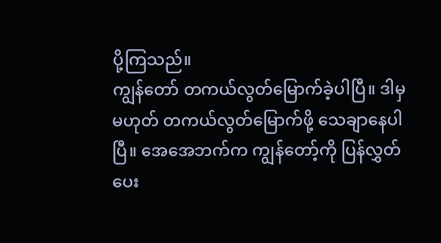ပို့ကြသည်။
ကျွန်တော် တကယ်လွတ်မြောက်ခဲ့ပါပြီ။ ဒါမှမဟုတ် တကယ်လွတ်မြောက်ဖို့ သေချာနေပါပြီ။ အေအေဘက်က ကျွန်တော့်ကို ပြန်လွှတ်ပေး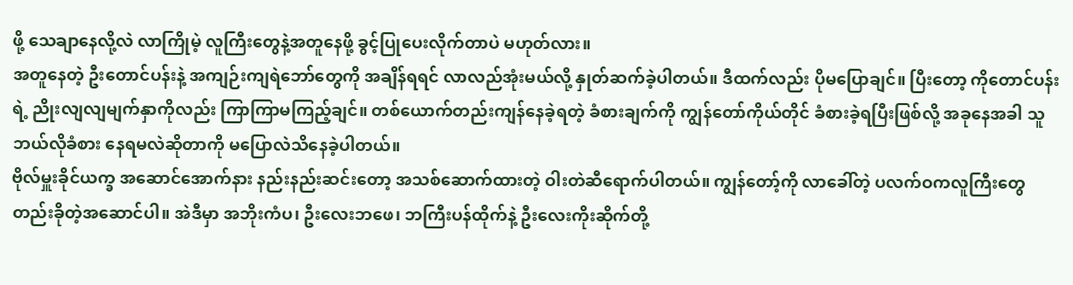ဖို့ သေချာနေလို့လဲ လာကြိုမဲ့ လူကြီးတွေနဲ့အတူနေဖို့ ခွင့်ပြုပေးလိုက်တာပဲ မဟုတ်လား။
အတူနေတဲ့ ဦးတောင်ပန်းနဲ့ အကျဉ်းကျရဲဘော်တွေကို အချိန်ရရင် လာလည်အုံးမယ်လို့ နှုတ်ဆက်ခဲ့ပါတယ်။ ဒီထက်လည်း ပိုမပြောချင်။ ပြီးတော့ ကိုတောင်ပန်းရဲ့ ညိုးလျလျမျက်နှာကိုလည်း ကြာကြာမကြည့်ချင်။ တစ်ယောက်တည်းကျန်နေခဲ့ရတဲ့ ခံစားချက်ကို ကျွန်တော်ကိုယ်တိုင် ခံစားခဲ့ရပြီးဖြစ်လို့ အခုနေအခါ သူဘယ်လိုခံစား နေရမလဲဆိုတာကို မပြောလဲသိနေခဲ့ပါတယ်။
ဗိုလ်မှူးခိုင်ယက္ခ အဆောင်အောက်နား နည်းနည်းဆင်းတော့ အသစ်ဆောက်ထားတဲ့ ဝါးတဲဆီရောက်ပါတယ်။ ကျွန်တော့်ကို လာခေါ်တဲ့ ပလက်ဝကလူကြီးတွေ တည်းခိုတဲ့အဆောင်ပါ။ အဲဒီမှာ အဘိုးကံပ၊ ဦးလေးဘဖေ၊ ဘကြီးပန်ထိုက်နဲ့ ဦးလေးကိုးဆိုက်တို့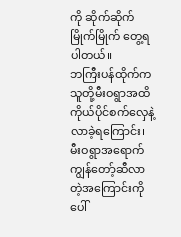ကို ဆိုက်ဆိုက်မြိုက်မြိုက် တွေ့ရပါတယ်။
ဘကြီးပန်ထိုက်က သူတို့မီးဝရွာအထိ ကိုယ်ပိုင်စက်လှေနဲ့ လာခဲ့ရကြောင်း၊ မီးဝရွာအရောက် ကျွန်တော့်ဆီလာတဲ့အကြောင်းကို ပေါ်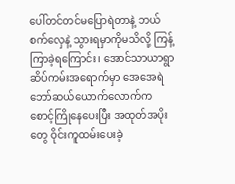ပေါ်တင်တင်မပြောရဲတာနဲ့ ဘယ်စက်လှေနဲ့ သွားရမှာကိုမသိလို့ ကြန့်ကြာခဲ့ရကြောင်း၊ အောင်သာယာရွာ ဆိပ်ကမ်းအရောက်မှာ အေအေရဲဘော်ဆယ်ယောက်လောက်က စောင့်ကြိုနေပေးပြီး အထုတ်အပိုးတွေ ဝိုင်းကူထမ်းပေးခဲ့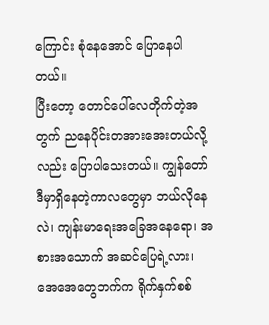ကြောင်း စုံနေအောင် ပြောနေပါတယ်။
ပြီးတော့ တောင်ပေါ်လေတိုက်တဲ့အတွက် ညနေပိုင်းတအားအေးတယ်လို့လည်း ပြောပါသေးတယ်။ ကျွန်တော် ဒီမှာရှိနေတဲ့ကာလတွေမှာ ဘယ်လိုနေလဲ၊ ကျန်းမာရေးအခြေအနေရော၊ အစားအသောက် အဆင်ပြေရဲ့လား၊ အေအေတွေဘက်က ရိုက်နှက်စစ်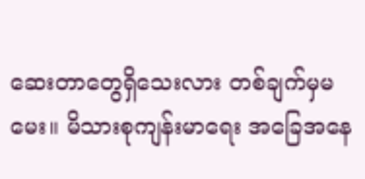ဆေးတာတွေရှိသေးလား တစ်ချက်မှမမေး။ မိသားစုကျန်းမာရေး အခြေအနေ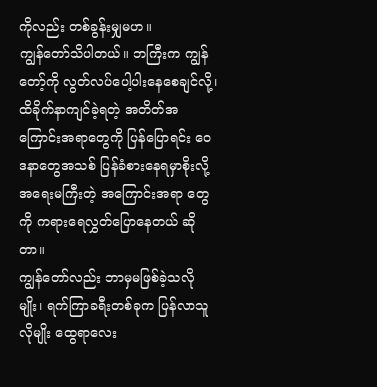ကိုလည်း တစ်ခွန်းမျှမဟ။
ကျွန်တော်သိပါတယ်။ ဘကြီးက ကျွန်တော့်ကို လွတ်လပ်ပေါ့ပါးနေစေချင်လို့၊ ထိခိုက်နာကျင်ခဲ့ရတဲ့ အတိတ်အကြောင်းအရာတွေကို ပြန်ပြောရင်း ဝေဒနာတွေအသစ် ပြန်ခံစားနေရမှာစိုးလို့ အရေးမကြီးတဲ့ အကြောင်းအရာ တွေကို ကရားရေလွှတ်ပြောနေတယ် ဆိုတာ။
ကျွန်တော်လည်း ဘာမှမဖြစ်ခဲ့သလိုမျိုး၊ ရက်ကြာခရီးတစ်ခုက ပြန်လာသူလိုမျိုး ထွေရာလေး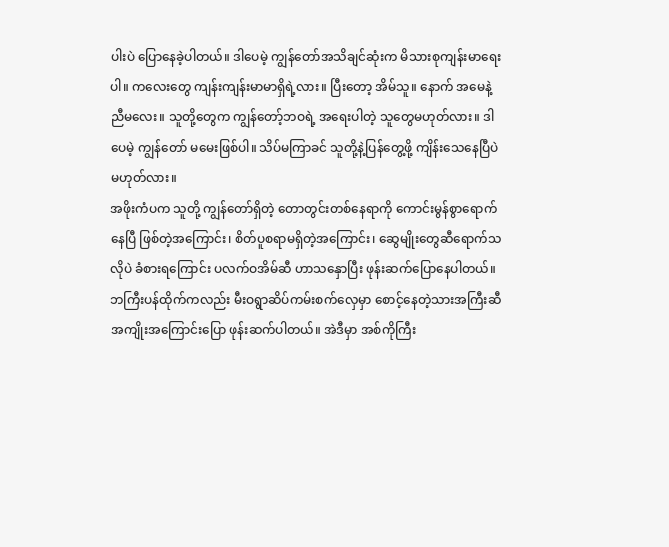ပါးပဲ ပြောနေခဲ့ပါတယ်။ ဒါပေမဲ့ ကျွန်တော်အသိချင်ဆုံးက မိသားစုကျန်းမာရေးပါ။ ကလေးတွေ ကျန်းကျန်းမာမာရှိရဲ့လား။ ပြီးတော့ အိမ်သူ။ နောက် အမေနဲ့ညီမလေး။ သူတို့တွေက ကျွန်တော့်ဘဝရဲ့ အရေးပါတဲ့ သူတွေမဟုတ်လား။ ဒါပေမဲ့ ကျွန်တော် မမေးဖြစ်ပါ။ သိပ်မကြာခင် သူတို့နဲ့ပြန်တွေ့ဖို့ ကျိန်းသေနေပြီပဲ မဟုတ်လား။
အဖိုးကံပက သူတို့ ကျွန်တော်ရှိတဲ့ တောတွင်းတစ်နေရာကို ကောင်းမွန်စွာရောက်နေပြီ ဖြစ်တဲ့အကြောင်း၊ စိတ်ပူစရာမရှိတဲ့အကြောင်း၊ ဆွေမျိုးတွေဆီရောက်သလိုပဲ ခံစားရကြောင်း ပလက်ဝအိမ်ဆီ ဟာသနှောပြီး ဖုန်းဆက်ပြောနေပါတယ်။
ဘကြီးပန်ထိုက်ကလည်း မီးဝရွာဆိပ်ကမ်းစက်လှေမှာ စောင့်နေတဲ့သားအကြီးဆီ အကျိုးအကြောင်းပြော ဖုန်းဆက်ပါတယ်။ အဲဒီမှာ အစ်ကိုကြီး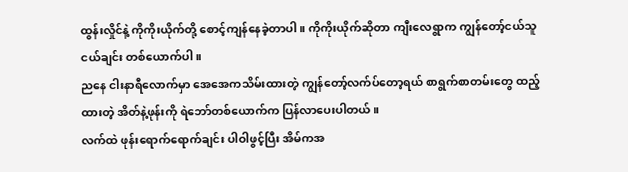ထွန်းလှိုင်နဲ့ ကိုကိုးယိုက်တို့ စောင့်ကျန်နေခဲ့တာပါ။ ကိုကိုးယိုက်ဆိုတာ ကျီးလေရွာက ကျွန်တော့်ငယ်သူငယ်ချင်း တစ်ယောက်ပါ။
ညနေ ငါးနာရီလောက်မှာ အေအေကသိမ်းထားတဲ့ ကျွန်တော့်လက်ပ်တော့ရယ် စာရွက်စာတမ်းတွေ ထည့်ထားတဲ့ အိတ်နဲ့ဖုန်းကို ရဲဘော်တစ်ယောက်က ပြန်လာပေးပါတယ်။
လက်ထဲ ဖုန်းရောက်ရောက်ချင်း ပါဝါဖွင့်ပြီး အိမ်ကအ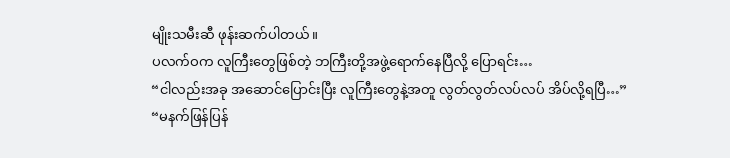မျိုးသမီးဆီ ဖုန်းဆက်ပါတယ်။
ပလက်ဝက လူကြီးတွေဖြစ်တဲ့ ဘကြီးတို့အဖွဲ့ရောက်နေပြီလို့ ပြောရင်း…
“ငါလည်းအခု အဆောင်ပြောင်းပြီး လူကြီးတွေနဲ့အတူ လွတ်လွတ်လပ်လပ် အိပ်လို့ရပြီ…”
“မနက်ဖြန်ပြန်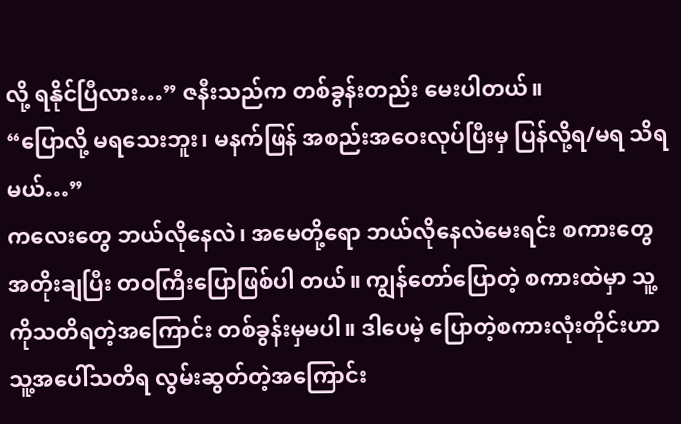လို့ ရနိုင်ပြီလား…” ဇနီးသည်က တစ်ခွန်းတည်း မေးပါတယ်။
“ပြောလို့ မရသေးဘူး၊ မနက်ဖြန် အစည်းအဝေးလုပ်ပြီးမှ ပြန်လို့ရ/မရ သိရမယ်…”
ကလေးတွေ ဘယ်လိုနေလဲ၊ အမေတို့ရော ဘယ်လိုနေလဲမေးရင်း စကားတွေ အတိုးချပြီး တဝကြီးပြောဖြစ်ပါ တယ်။ ကျွန်တော်ပြောတဲ့ စကားထဲမှာ သူ့ကိုသတိရတဲ့အကြောင်း တစ်ခွန်းမှမပါ။ ဒါပေမဲ့ ပြောတဲ့စကားလုံးတိုင်းဟာ သူ့အပေါ်သတိရ လွမ်းဆွတ်တဲ့အကြောင်း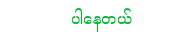ပါနေတယ်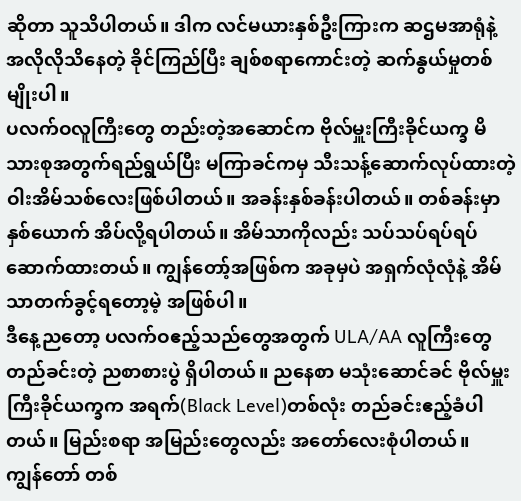ဆိုတာ သူသိပါတယ်။ ဒါက လင်မယားနှစ်ဦးကြားက ဆဌမအာရုံနဲ့ အလိုလိုသိနေတဲ့ ခိုင်ကြည်ပြီး ချစ်စရာကောင်းတဲ့ ဆက်နွယ်မှုတစ်မျိုးပါ။
ပလက်ဝလူကြီးတွေ တည်းတဲ့အဆောင်က ဗိုလ်မှူးကြီးခိုင်ယက္ခ မိသားစုအတွက်ရည်ရွယ်ပြီး မကြာခင်ကမှ သီးသန့်ဆောက်လုပ်ထားတဲ့ ဝါးအိမ်သစ်လေးဖြစ်ပါတယ်။ အခန်းနှစ်ခန်းပါတယ်။ တစ်ခန်းမှာနှစ်ယောက် အိပ်လို့ရပါတယ်။ အိမ်သာကိုလည်း သပ်သပ်ရပ်ရပ် ဆောက်ထားတယ်။ ကျွန်တော့်အဖြစ်က အခုမှပဲ အရှက်လုံလုံနဲ့ အိမ်သာတက်ခွင့်ရတော့မဲ့ အဖြစ်ပါ။
ဒီနေ့ညတော့ ပလက်ဝဧည့်သည်တွေအတွက် ULA/AA လူကြီးတွေတည်ခင်းတဲ့ ညစာစားပွဲ ရှိပါတယ်။ ညနေစာ မသုံးဆောင်ခင် ဗိုလ်မှူးကြီးခိုင်ယက္ခက အရက်(Black Level)တစ်လုံး တည်ခင်းဧည့်ခံပါတယ်။ မြည်းစရာ အမြည်းတွေလည်း အတော်လေးစုံပါတယ်။
ကျွန်တော် တစ်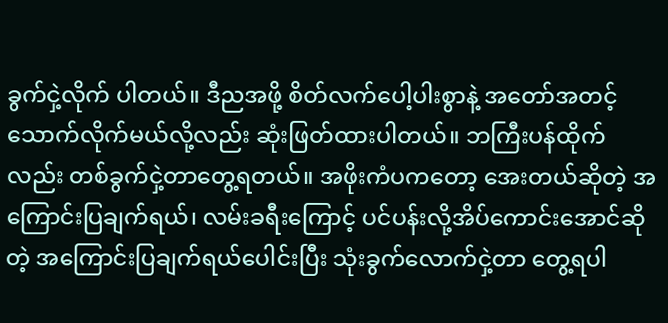ခွက်ငှဲ့လိုက် ပါတယ်။ ဒီညအဖို့ စိတ်လက်ပေါ့ပါးစွာနဲ့ အတော်အတင့် သောက်လိုက်မယ်လို့လည်း ဆုံးဖြတ်ထားပါတယ်။ ဘကြီးပန်ထိုက်လည်း တစ်ခွက်ငှဲ့တာတွေ့ရတယ်။ အဖိုးကံပကတော့ အေးတယ်ဆိုတဲ့ အကြောင်းပြချက်ရယ်၊ လမ်းခရီးကြောင့် ပင်ပန်းလို့အိပ်ကောင်းအောင်ဆိုတဲ့ အကြောင်းပြချက်ရယ်ပေါင်းပြီး သုံးခွက်လောက်ငှဲ့တာ တွေ့ရပါ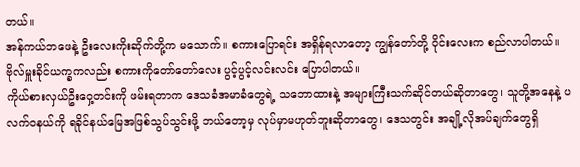တယ်။
အန်ကယ်ဘဖေနဲ့ ဦးလေးကိုးဆိုက်တို့က မသောက်။ စကားပြောရင်း အရှိန်ရလာတော့ ကျွန်တော်တို့ ဝိုင်းလေးက စည်လာပါတယ်။ ဗိုလ်မှူးခိုင်ယက္ခကလည်း စကားကိုတော်တော်လေး ပွင့်ပွင့်လင်းလင်း ပြောပါတယ်။
ကိုယ်စားလှယ်ဦးဝှေ့တင်းကို ဖမ်းရတာက ဒေသခံအမာခံတွေရဲ့ သဘောထားနဲ့ အများကြီးသက်ဆိုင်တယ်ဆိုတာတွေ၊ သူတို့အနေနဲ့ ပလက်ဝနယ်ကို ရခိုင်နယ်မြေအဖြစ်သွပ်သွင်းဖို့ ဘယ်တော့မှ လုပ်မှာမဟုတ်ဘူးဆိုတာတွေ၊ ဒေသတွင်း အချို့လိုအပ်ချက်တွေရှိ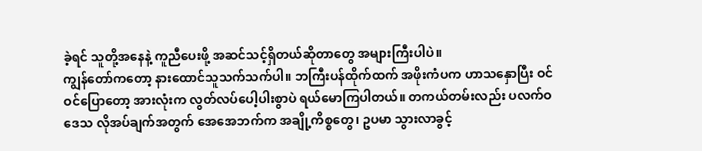ခဲ့ရင် သူတို့အနေနဲ့ ကူညီပေးဖို့ အဆင်သင့်ရှိတယ်ဆိုတာတွေ အများကြီးပါပဲ။
ကျွန်တော်ကတော့ နားထောင်သူသက်သက်ပါ။ ဘကြီးပန်ထိုက်ထက် အဖိုးကံပက ဟာသနှောပြီး ဝင်ဝင်ပြောတော့ အားလုံးက လွတ်လပ်ပေါ့ပါးစွာပဲ ရယ်မောကြပါတယ်။ တကယ်တမ်းလည်း ပလက်ဝဒေသ လိုအပ်ချက်အတွက် အေအေဘက်က အချို့ကိစ္စတွေ၊ ဥပမာ သွားလာခွင့်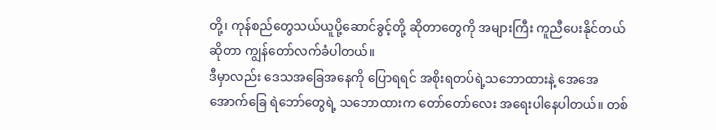တို့၊ ကုန်စည်တွေသယ်ယူပို့ဆောင်ခွင့်တို့ ဆိုတာတွေကို အများကြီး ကူညီပေးနိုင်တယ်ဆိုတာ ကျွန်တော်လက်ခံပါတယ်။
ဒီမှာလည်း ဒေသအခြေအနေကို ပြောရရင် အစိုးရတပ်ရဲ့သဘောထားနဲ့ အေအေအောက်ခြေ ရဲဘော်တွေရဲ့ သဘောထားက တော်တော်လေး အရေးပါနေပါတယ်။ တစ်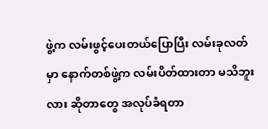ဖွဲ့က လမ်းဖွင့်ပေးတယ်ပြောပြီး လမ်းခုလတ်မှာ နောက်တစ်ဖွဲ့က လမ်းပိတ်ထားတာ မသိဘူးလား ဆိုတာတွေ အလုပ်ခံရတာ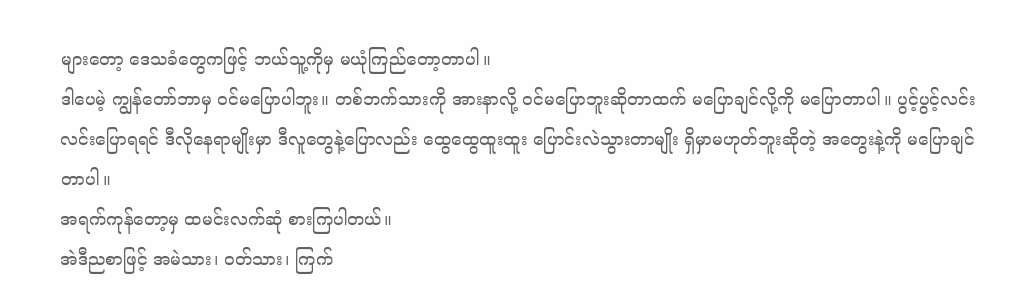များတော့ ဒေသခံတွေကဖြင့် ဘယ်သူ့ကိုမှ မယုံကြည်တော့တာပါ။
ဒါပေမဲ့ ကျွန်တော်ဘာမှ ဝင်မပြောပါဘူး။ တစ်ဘက်သားကို အားနာလို့ ဝင်မပြောဘူးဆိုတာထက် မပြောချင်လို့ကို မပြောတာပါ။ ပွင့်ပွင့်လင်းလင်းပြောရရင် ဒီလိုနေရာမျိုးမှာ ဒီလူတွေနဲ့ပြောလည်း ထွေထွေထူးထူး ပြောင်းလဲသွားတာမျိုး ရှိမှာမဟုတ်ဘူးဆိုတဲ့ အတွေးနဲ့ကို မပြောချင်တာပါ။
အရက်ကုန်တော့မှ ထမင်းလက်ဆုံ စားကြပါတယ်။
အဲဒီညစာဖြင့် အမဲသား၊ ဝတ်သား၊ ကြက်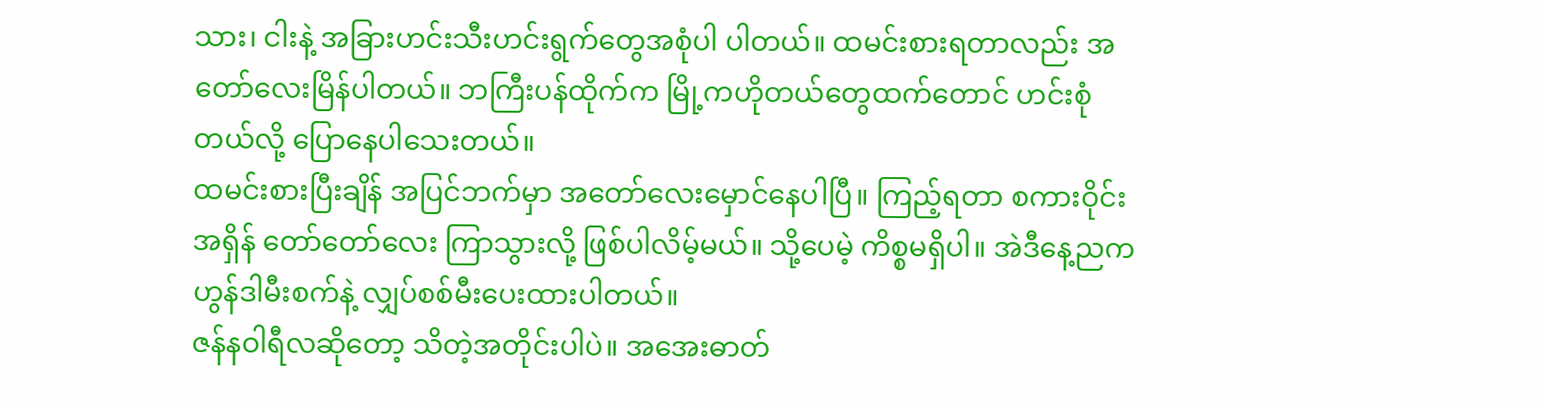သား၊ ငါးနဲ့ အခြားဟင်းသီးဟင်းရွက်တွေအစုံပါ ပါတယ်။ ထမင်းစားရတာလည်း အတော်လေးမြိန်ပါတယ်။ ဘကြီးပန်ထိုက်က မြို့ကဟိုတယ်တွေထက်တောင် ဟင်းစုံတယ်လို့ ပြောနေပါသေးတယ်။
ထမင်းစားပြီးချိန် အပြင်ဘက်မှာ အတော်လေးမှောင်နေပါပြီ။ ကြည့်ရတာ စကားဝိုင်းအရှိန် တော်တော်လေး ကြာသွားလို့ ဖြစ်ပါလိမ့်မယ်။ သို့ပေမဲ့ ကိစ္စမရှိပါ။ အဲဒီနေ့ညက ဟွန်ဒါမီးစက်နဲ့ လျှပ်စစ်မီးပေးထားပါတယ်။
ဇန်နဝါရီလဆိုတော့ သိတဲ့အတိုင်းပါပဲ။ အအေးဓာတ်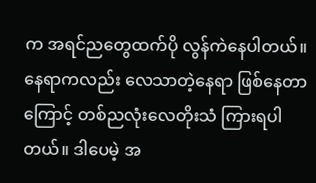က အရင်ညတွေထက်ပို လွန်ကဲနေပါတယ်။ နေရာကလည်း လေသာတဲ့နေရာ ဖြစ်နေတာကြောင့် တစ်ညလုံးလေတိုးသံ ကြားရပါတယ်။ ဒါပေမဲ့ အ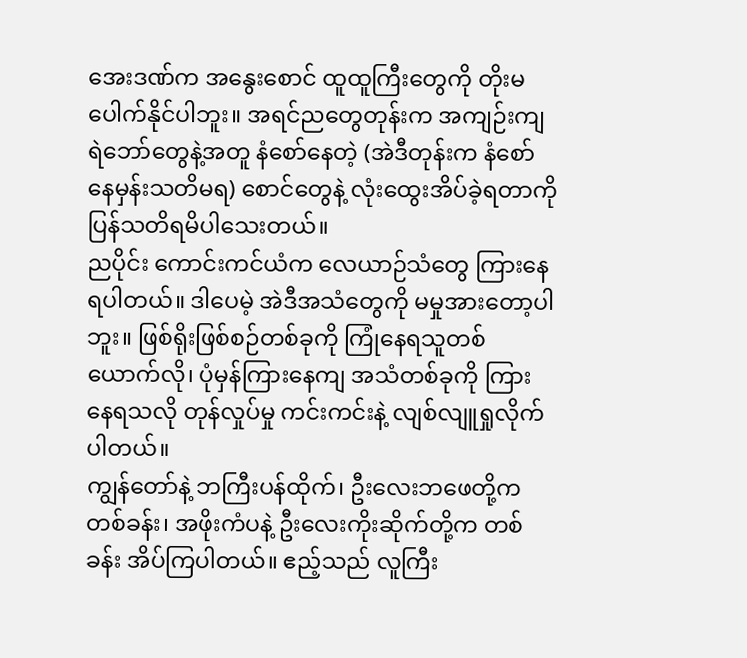အေးဒဏ်က အနွေးစောင် ထူထူကြီးတွေကို တိုးမပေါက်နိုင်ပါဘူး။ အရင်ညတွေတုန်းက အကျဉ်းကျရဲဘော်တွေနဲ့အတူ နံစော်နေတဲ့ (အဲဒီတုန်းက နံစော်နေမှန်းသတိမရ) စောင်တွေနဲ့ လုံးထွေးအိပ်ခဲ့ရတာကို ပြန်သတိရမိပါသေးတယ်။
ညပိုင်း ကောင်းကင်ယံက လေယာဉ်သံတွေ ကြားနေရပါတယ်။ ဒါပေမဲ့ အဲဒီအသံတွေကို မမှုအားတော့ပါဘူး။ ဖြစ်ရိုးဖြစ်စဉ်တစ်ခုကို ကြုံနေရသူတစ်ယောက်လို၊ ပုံမှန်ကြားနေကျ အသံတစ်ခုကို ကြားနေရသလို တုန်လှုပ်မှု ကင်းကင်းနဲ့ လျစ်လျူရှုလိုက်ပါတယ်။
ကျွန်တော်နဲ့ ဘကြီးပန်ထိုက်၊ ဦးလေးဘဖေတို့က တစ်ခန်း၊ အဖိုးကံပနဲ့ ဦးလေးကိုးဆိုက်တို့က တစ်ခန်း အိပ်ကြပါတယ်။ ဧည့်သည် လူကြီး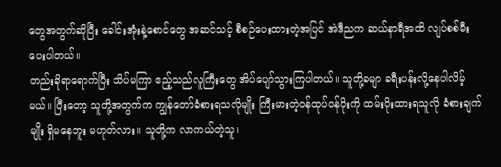တွေအတွက်ဆိုပြီး ခေါင်းအုံးနဲ့စောင်တွေ အဆင်သင့် စီစဉ်ပေးထားတဲ့အပြင် အဲဒီညက ဆယ်နာရီအထိ လျပ်စစ်မီးပေးပါတယ်။
တည်းခိုရာရောက်ပြီး သိပ်မကြာ ဧည့်သည်လူကြီးတွေ အိပ်ပျော်သွားကြပါတယ်။ သူတို့ခမျာ ခရီးပန်းလို့နေပါလိမ့်မယ်။ ပြီးတော့ သူတို့အတွက်က ကျွန်တော်ခံစားရသလိုမျိုး ကြီးမားတဲ့ဝန်ထုပ်ဝန်ပိုးကို ထမ်းပိုးထားရသူလို ခံစားချက်မျိုး ရှိမနေဘူး မဟုတ်လား။ သူတို့က လာကယ်တဲ့သူ၊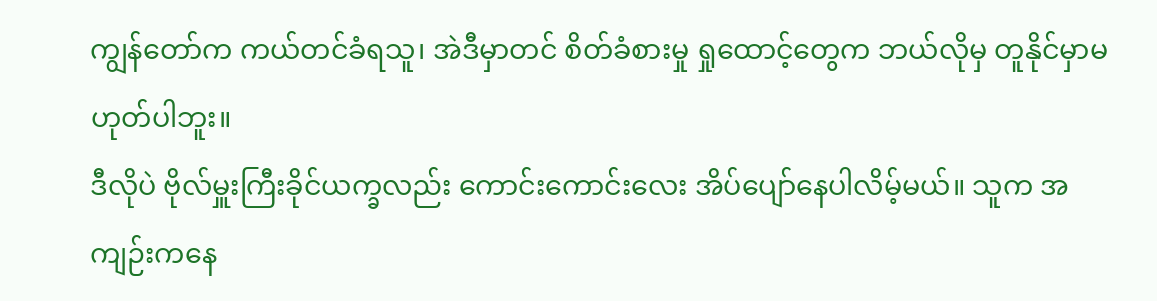ကျွန်တော်က ကယ်တင်ခံရသူ၊ အဲဒီမှာတင် စိတ်ခံစားမှု ရှုထောင့်တွေက ဘယ်လိုမှ တူနိုင်မှာမဟုတ်ပါဘူး။
ဒီလိုပဲ ဗိုလ်မှူးကြီးခိုင်ယက္ခလည်း ကောင်းကောင်းလေး အိပ်ပျော်နေပါလိမ့်မယ်။ သူက အကျဉ်းကနေ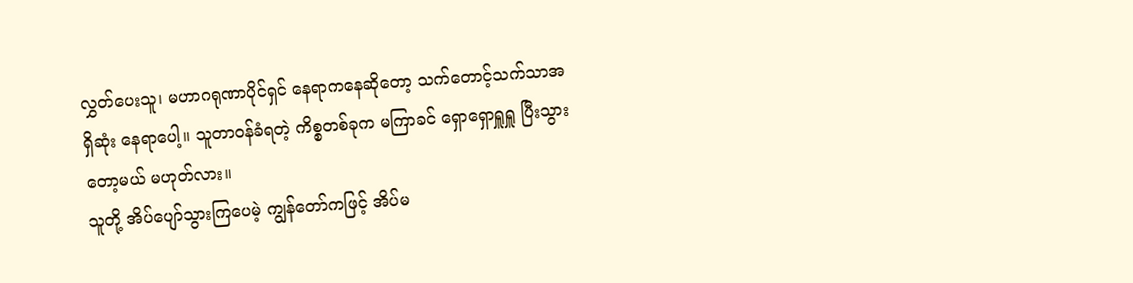လွှတ်ပေးသူ၊ မဟာဂရုဏာပိုင်ရှင် နေရာကနေဆိုတော့ သက်တောင့်သက်သာအရှိဆုံး နေရာပေါ့။ သူတာဝန်ခံရတဲ့ ကိစ္စတစ်ခုက မကြာခင် ရှောရှောရှူရှူ ပြီးသွားတော့မယ် မဟုတ်လား။
သူတို့ အိပ်ပျော်သွားကြပေမဲ့ ကျွန်တော်ကဖြင့် အိပ်မ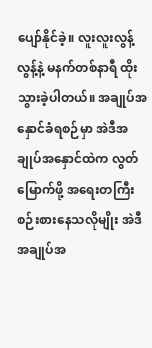ပျော်နိုင်ခဲ့။ လူးလူးလွန့်လွန့်နဲ့ မနက်တစ်နာရီ ထိုးသွားခဲ့ပါတယ်။ အချုပ်အနှောင်ခံရစဉ်မှာ အဲဒီအချုပ်အနှောင်ထဲက လွတ်မြောက်ဖို့ အရေးတကြီး စဉ်းစားနေသလိုမျိုး အဲဒီအချုပ်အ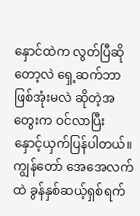နှောင်ထဲက လွတ်ပြီဆိုတော့လဲ ရှေ့ဆက်ဘာဖြစ်အုံးမလဲ ဆိုတဲ့အတွေးက ဝင်လာပြီး နှောင့်ယှက်ပြန်ပါတယ်။
ကျွန်တော် အေအေလက်ထဲ ခွန်နှစ်ဆယ့်ရှစ်ရက်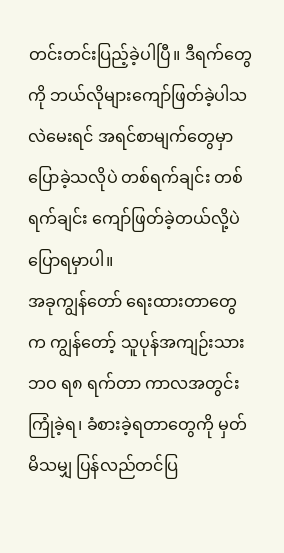တင်းတင်းပြည့်ခဲ့ပါပြီ။ ဒီရက်တွေကို ဘယ်လိုများကျော်ဖြတ်ခဲ့ပါသလဲမေးရင် အရင်စာမျက်တွေမှာ ပြောခဲ့သလိုပဲ တစ်ရက်ချင်း တစ်ရက်ချင်း ကျော်ဖြတ်ခဲ့တယ်လို့ပဲ ပြောရမှာပါ။
အခုကျွန်တော် ရေးထားတာတွေက ကျွန်တော့် သူပုန်အကျဉ်းသားဘဝ ရ၈ ရက်တာ ကာလအတွင်း ကြုံခဲ့ရ၊ ခံစားခဲ့ရတာတွေကို မှတ်မိသမျှ ပြန်လည်တင်ပြ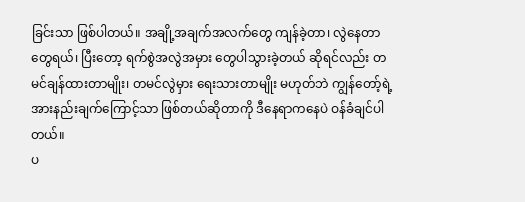ခြင်းသာ ဖြစ်ပါတယ်။ အချို့အချက်အလက်တွေ ကျန်ခဲ့တာ၊ လွဲနေတာ တွေရယ်၊ ပြီးတော့ ရက်စွဲအလွဲအမှား တွေပါသွားခဲ့တယ် ဆိုရင်လည်း တမင်ချန်ထားတာမျိုး၊ တမင်လွဲမှား ရေးသားတာမျိုး မဟုတ်ဘဲ ကျွန်တော့်ရဲ့ အားနည်းချက်ကြောင့်သာ ဖြစ်တယ်ဆိုတာကို ဒီနေရာကနေပဲ ဝန်ခံချင်ပါတယ်။
ပ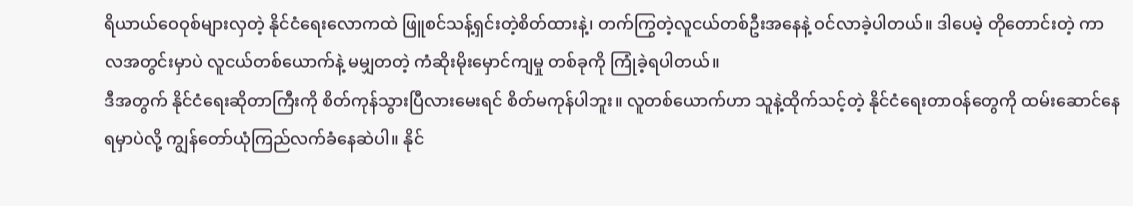ရိယာယ်ဝေဝုစ်များလှတဲ့ နိုင်ငံရေးလောကထဲ ဖြူစင်သန့်ရှင်းတဲ့စိတ်ထားနဲ့၊ တက်ကြွတဲ့လူငယ်တစ်ဦးအနေနဲ့ ဝင်လာခဲ့ပါတယ်။ ဒါပေမဲ့ တိုတောင်းတဲ့ ကာလအတွင်းမှာပဲ လူငယ်တစ်ယောက်နဲ့ မမျှတတဲ့ ကံဆိုးမိုးမှောင်ကျမှု တစ်ခုကို ကြုံခဲ့ရပါတယ်။
ဒီအတွက် နိုင်ငံရေးဆိုတာကြီးကို စိတ်ကုန်သွားပြီလားမေးရင် စိတ်မကုန်ပါဘူး။ လူတစ်ယောက်ဟာ သူနဲ့ထိုက်သင့်တဲ့ နိုင်ငံရေးတာဝန်တွေကို ထမ်းဆောင်နေရမှာပဲလို့ ကျွန်တော်ယုံကြည်လက်ခံနေဆဲပါ။ နိုင်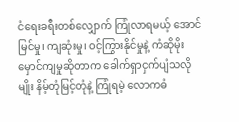ငံရေးခရီးတစ်လျှောက် ကြုံလာရမယ့် အောင်မြင်မှု၊ ကျဆုံးမှု၊ ဝင့်ကြွားနိုင်မှုနဲ့ ကံဆိုမိုးမှောင်ကျမှုဆိုတာက ခေါက်ရှာငှက်ပျံသလိုမျိုး နိမ့်တုံမြင့်တုံနဲ့ ကြုံရမဲ့ လောကဓံ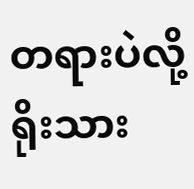တရားပဲလို့ ရိုးသား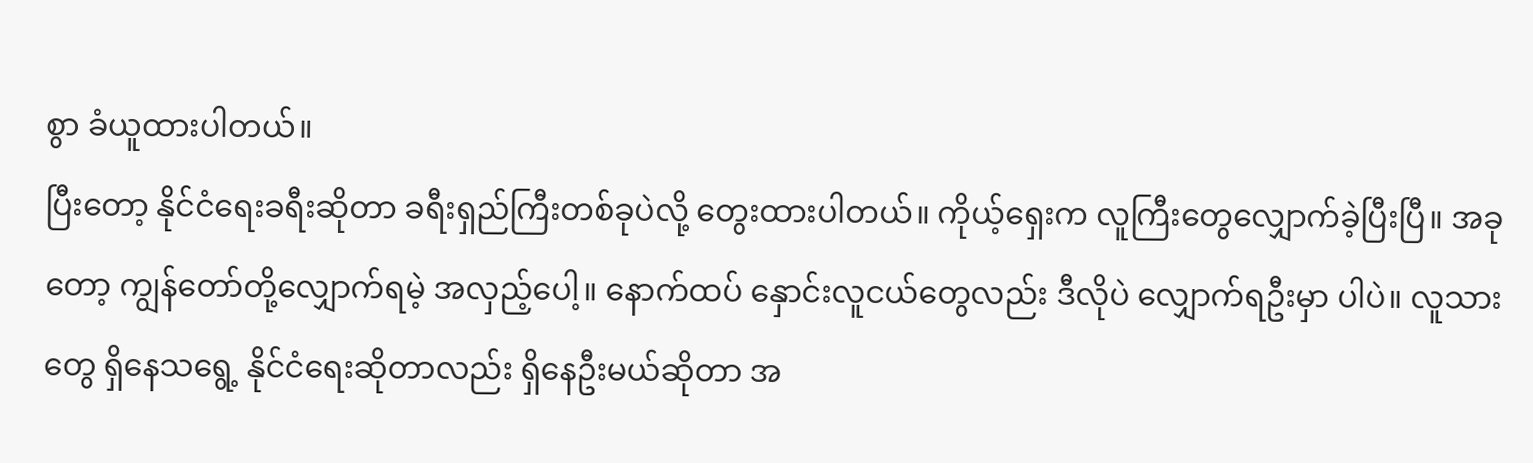စွာ ခံယူထားပါတယ်။
ပြီးတော့ နိုင်ငံရေးခရီးဆိုတာ ခရီးရှည်ကြီးတစ်ခုပဲလို့ တွေးထားပါတယ်။ ကိုယ့်ရှေးက လူကြီးတွေလျှောက်ခဲ့ပြီးပြီ။ အခုတော့ ကျွန်တော်တို့လျှောက်ရမဲ့ အလှည့်ပေါ့။ နောက်ထပ် နှောင်းလူငယ်တွေလည်း ဒီလိုပဲ လျှောက်ရဦးမှာ ပါပဲ။ လူသားတွေ ရှိနေသရွေ့ နိုင်ငံရေးဆိုတာလည်း ရှိနေဦးမယ်ဆိုတာ အ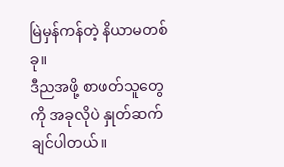မြဲမှန်ကန်တဲ့ နိယာမတစ်ခု။
ဒီညအဖို့ စာဖတ်သူတွေကို အခုလိုပဲ နှုတ်ဆက်ချင်ပါတယ်။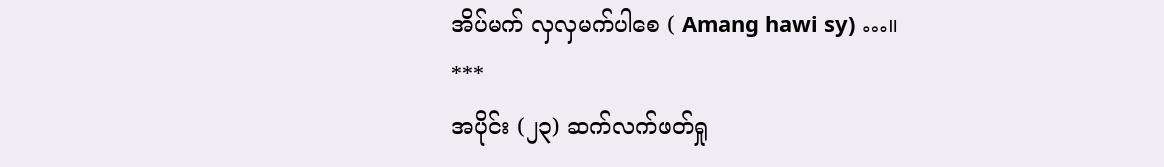အိပ်မက် လှလှမက်ပါစေ ( Amang hawi sy) …။
***
အပိုင်း (၂၃) ဆက်လက်ဖတ်ရှု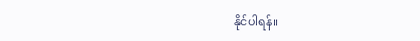နိုင်ပါရန်။